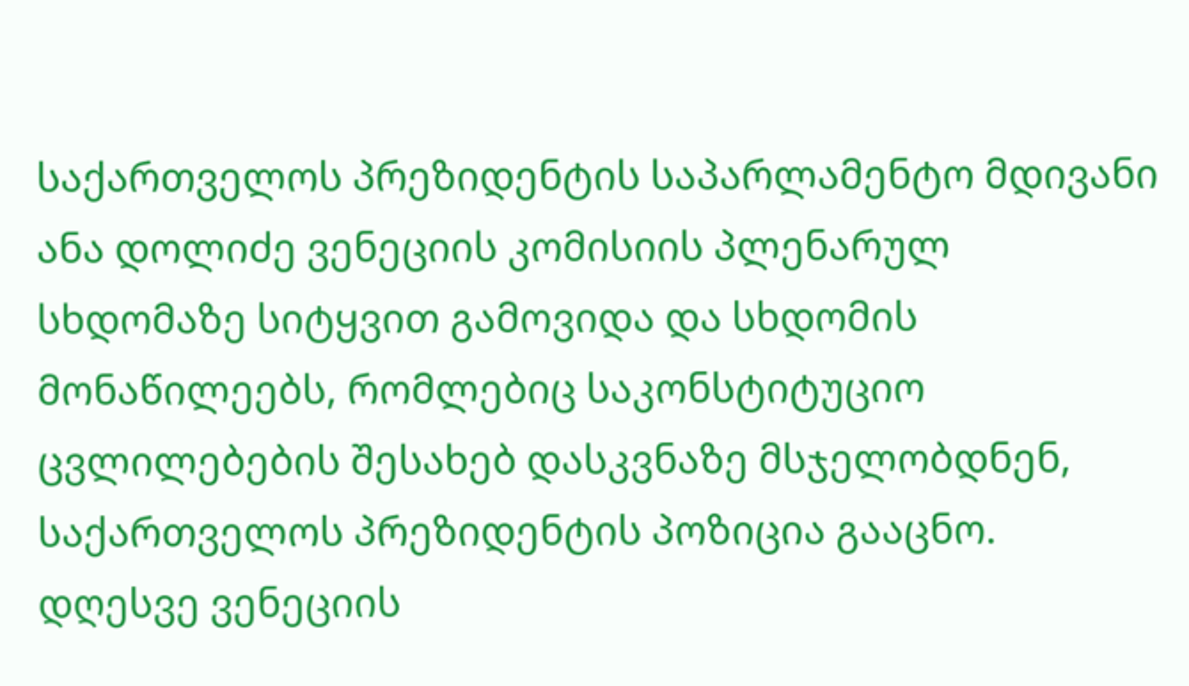საქართველოს პრეზიდენტის საპარლამენტო მდივანი ანა დოლიძე ვენეციის კომისიის პლენარულ სხდომაზე სიტყვით გამოვიდა და სხდომის მონაწილეებს, რომლებიც საკონსტიტუციო ცვლილებების შესახებ დასკვნაზე მსჯელობდნენ, საქართველოს პრეზიდენტის პოზიცია გააცნო.
დღესვე ვენეციის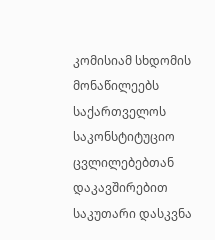კომისიამ სხდომის მონაწილეებს საქართველოს საკონსტიტუციო ცვლილებებთან დაკავშირებით საკუთარი დასკვნა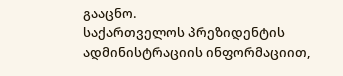გააცნო.
საქართველოს პრეზიდენტის ადმინისტრაციის ინფორმაციით,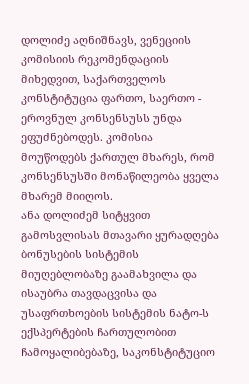დოლიძე აღნიშნავს, ვენეციის კომისიის რეკომენდაციის მიხედვით, საქართველოს კონსტიტუცია ფართო, საერთო - ეროვნულ კონსენსუსს უნდა ეფუძნებოდეს. კომისია მოუწოდებს ქართულ მხარეს, რომ კონსენსუსში მონაწილეობა ყველა მხარემ მიიღოს.
ანა დოლიძემ სიტყვით გამოსვლისას მთავარი ყურადღება ბონუსების სისტემის მიუღებლობაზე გაამახვილა და ისაუბრა თავდაცვისა და უსაფრთხოების სისტემის ნატო-ს ექსპერტების ჩართულობით ჩამოყალიბებაზე, საკონსტიტუციო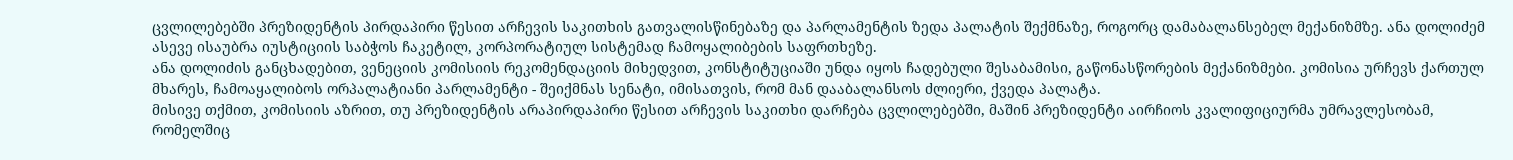ცვლილებებში პრეზიდენტის პირდაპირი წესით არჩევის საკითხის გათვალისწინებაზე და პარლამენტის ზედა პალატის შექმნაზე, როგორც დამაბალანსებელ მექანიზმზე. ანა დოლიძემ ასევე ისაუბრა იუსტიციის საბჭოს ჩაკეტილ, კორპორატიულ სისტემად ჩამოყალიბების საფრთხეზე.
ანა დოლიძის განცხადებით, ვენეციის კომისიის რეკომენდაციის მიხედვით, კონსტიტუციაში უნდა იყოს ჩადებული შესაბამისი, გაწონასწორების მექანიზმები. კომისია ურჩევს ქართულ მხარეს, ჩამოაყალიბოს ორპალატიანი პარლამენტი - შეიქმნას სენატი, იმისათვის, რომ მან დააბალანსოს ძლიერი, ქვედა პალატა.
მისივე თქმით, კომისიის აზრით, თუ პრეზიდენტის არაპირდაპირი წესით არჩევის საკითხი დარჩება ცვლილებებში, მაშინ პრეზიდენტი აირჩიოს კვალიფიციურმა უმრავლესობამ, რომელშიც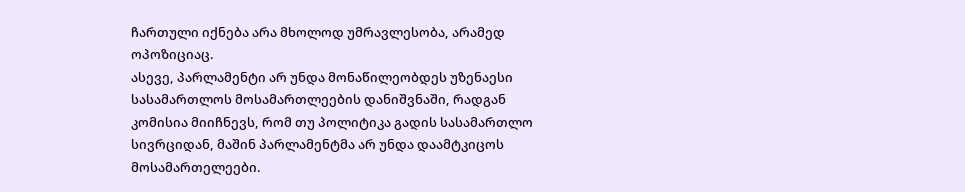ჩართული იქნება არა მხოლოდ უმრავლესობა, არამედ ოპოზიციაც.
ასევე, პარლამენტი არ უნდა მონაწილეობდეს უზენაესი სასამართლოს მოსამართლეების დანიშვნაში, რადგან კომისია მიიჩნევს, რომ თუ პოლიტიკა გადის სასამართლო სივრციდან, მაშინ პარლამენტმა არ უნდა დაამტკიცოს მოსამართელეები.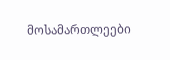მოსამართლეები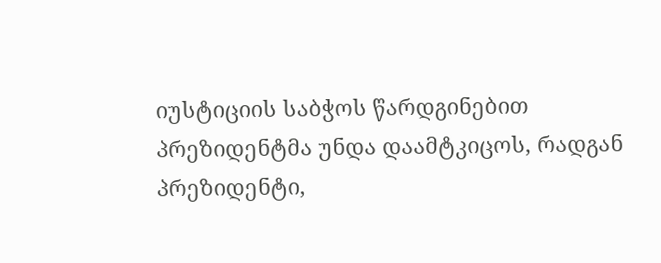იუსტიციის საბჭოს წარდგინებით პრეზიდენტმა უნდა დაამტკიცოს, რადგან პრეზიდენტი,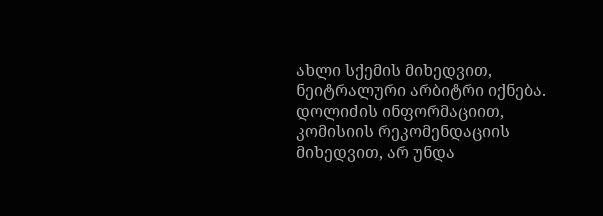ახლი სქემის მიხედვით, ნეიტრალური არბიტრი იქნება.
დოლიძის ინფორმაციით, კომისიის რეკომენდაციის მიხედვით, არ უნდა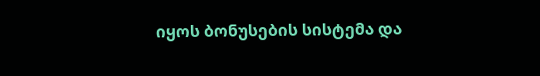იყოს ბონუსების სისტემა და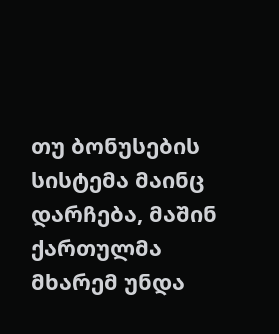თუ ბონუსების სისტემა მაინც დარჩება, მაშინ ქართულმა მხარემ უნდა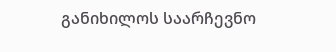განიხილოს საარჩევნო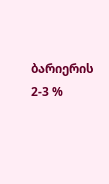ბარიერის 2-3 %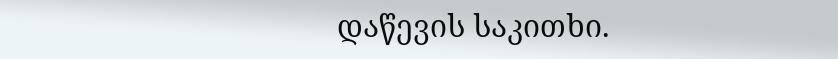დაწევის საკითხი.